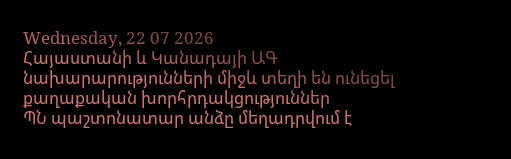Wednesday, 22 07 2026
Հայաստանի և Կանադայի ԱԳ նախարարությունների միջև տեղի են ունեցել քաղաքական խորհրդակցություններ
ՊՆ պաշտոնատար անձը մեղադրվում է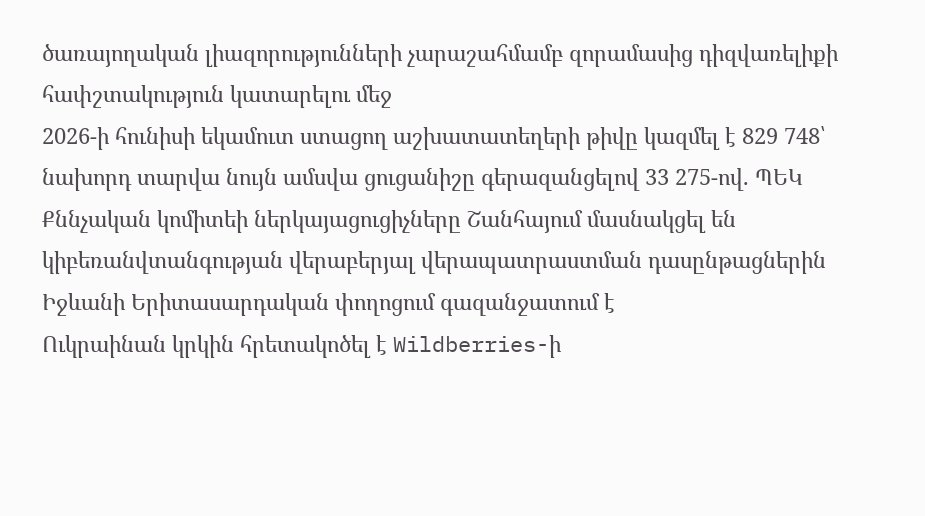ծառայողական լիազորությունների չարաշահմամբ զորամասից դիզվառելիքի հափշտակություն կատարելու մեջ
2026-ի հունիսի եկամուտ ստացող աշխատատեղերի թիվը կազմել է 829 748՝ նախորդ տարվա նույն ամսվա ցուցանիշը գերազանցելով 33 275-ով. ՊԵԿ
Քննչական կոմիտեի ներկայացուցիչները Շանհայում մասնակցել են կիբեռանվտանգության վերաբերյալ վերապատրաստման դասընթացներին
Իջևանի Երիտասարդական փողոցում գազանջատում է
Ուկրաինան կրկին հրետակոծել է Wildberries-ի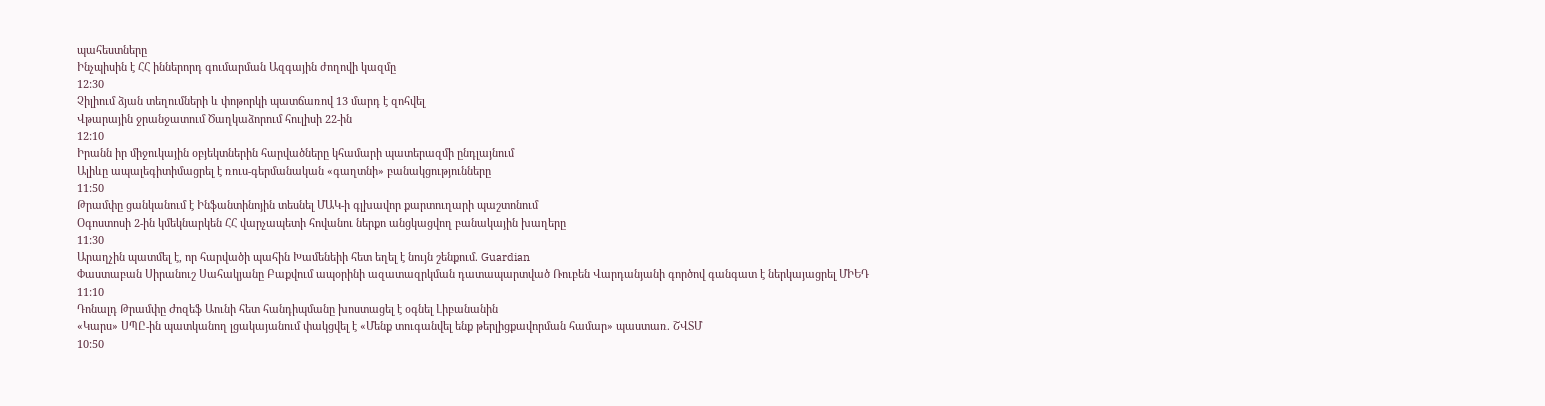պահեստները
Ինչպիսին է ՀՀ իններորդ գումարման Ազգային ժողովի կազմը
12:30
Չիլիում ձյան տեղումների և փոթորկի պատճառով 13 մարդ է զոհվել
Վթարային ջրանջատում Ծաղկաձորում հուլիսի 22-ին
12:10
Իրանն իր միջուկային օբյեկտներին հարվածները կհամարի պատերազմի ընդլայնում
Ալիևը ապալեգիտիմացրել է ռուս-գերմանական «գաղտնի» բանակցությունները
11:50
Թրամփը ցանկանում է Ինֆանտինոյին տեսնել ՄԱԿ-ի գլխավոր քարտուղարի պաշտոնում
Օգոստոսի 2-ին կմեկնարկեն ՀՀ վարչապետի հովանու ներքո անցկացվող բանակային խաղերը
11:30
Արաղչին պատմել է, որ հարվածի պահին Խամենեիի հետ եղել է նույն շենքում. Guardian
Փաստաբան Սիրանուշ Սահակյանը Բաքվում ապօրինի ազատազրկման դատապարտված Ռուբեն Վարդանյանի գործով գանգատ է ներկայացրել ՄԻԵԴ
11:10
Դոնալդ Թրամփը Ժոզեֆ Աունի հետ հանդիպմանը խոստացել է օգնել Լիբանանին
«Կարս» ՍՊԸ-ին պատկանող լցակայանում փակցվել է «Մենք տուգանվել ենք թերլիցքավորման համար» պաստառ. ՇՎՏՄ
10:50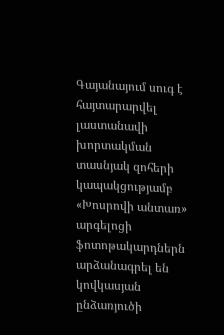Գայանայում սուգ է հայտարարվել լաստանավի խորտակման տասնյակ զոհերի կապակցությամբ
«Խոսրովի անտառ» արգելոցի ֆոտոթակարդներն արձանագրել են կովկասյան ընձառյուծի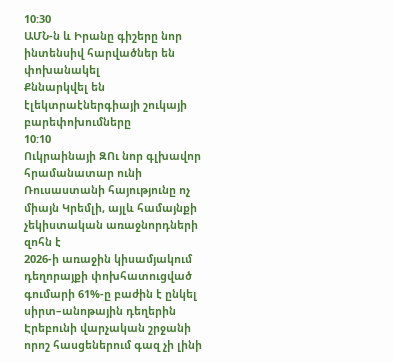10:30
ԱՄՆ-ն և Իրանը գիշերը նոր ինտենսիվ հարվածներ են փոխանակել
Քննարկվել են էլեկտրաէներգիայի շուկայի բարեփոխումները
10:10
Ուկրաինայի ԶՈւ նոր գլխավոր հրամանատար ունի
Ռուսաստանի հայությունը ոչ միայն Կրեմլի, այլև համայնքի չեկիստական առաջնորդների զոհն է
2026-ի առաջին կիսամյակում դեղորայքի փոխհատուցված գումարի 61%-ը բաժին է ընկել սիրտ–անոթային դեղերին
Էրեբունի վարչական շրջանի որոշ հասցեներում գազ չի լինի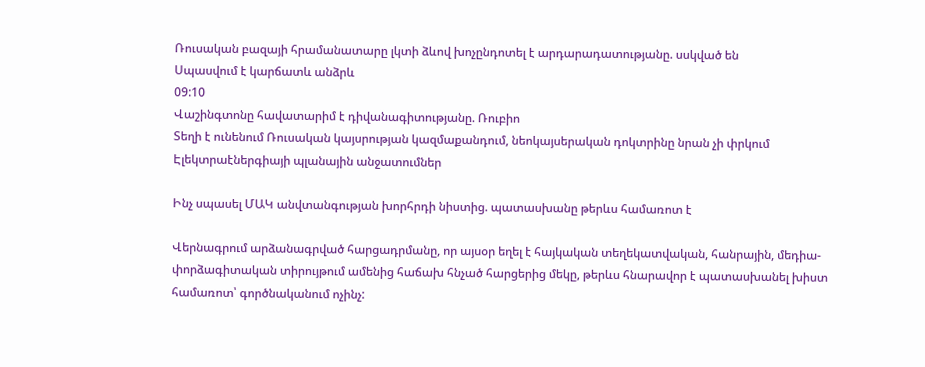Ռուսական բազայի հրամանատարը լկտի ձևով խոչընդոտել է արդարադատությանը. սսկված են
Սպասվում է կարճատև անձրև
09:10
Վաշինգտոնը հավատարիմ է դիվանագիտությանը. Ռուբիո
Տեղի է ունենում Ռուսական կայսրության կազմաքանդում, նեոկայսերական դոկտրինը նրան չի փրկում
Էլեկտրաէներգիայի պլանային անջատումներ

Ինչ սպասել ՄԱԿ անվտանգության խորհրդի նիստից. պատասխանը թերևս համառոտ է

Վերնագրում արձանագրված հարցադրմանը, որ այսօր եղել է հայկական տեղեկատվական, հանրային, մեդիա-փորձագիտական տիրույթում ամենից հաճախ հնչած հարցերից մեկը, թերևս հնարավոր է պատասխանել խիստ համառոտ՝ գործնականում ոչինչ: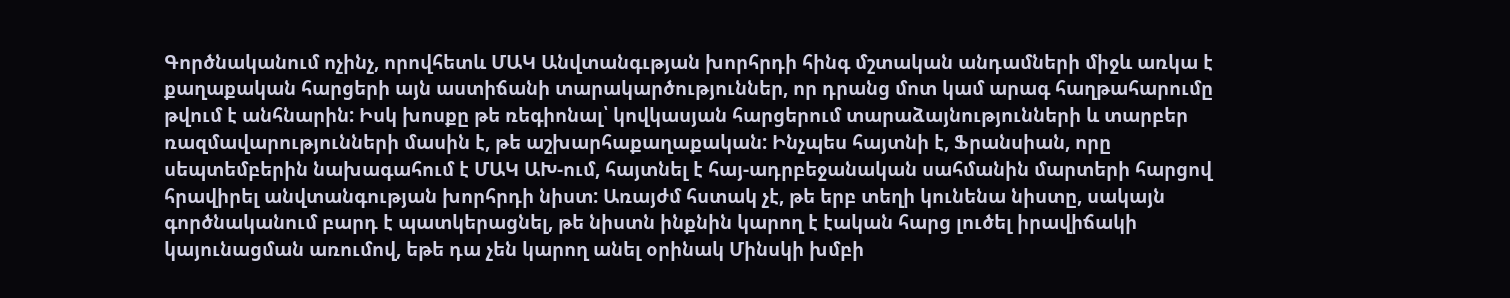Գործնականում ոչինչ, որովհետև ՄԱԿ Անվտանգւթյան խորհրդի հինգ մշտական անդամների միջև առկա է քաղաքական հարցերի այն աստիճանի տարակարծություններ, որ դրանց մոտ կամ արագ հաղթահարումը թվում է անհնարին: Իսկ խոսքը թե ռեգիոնալ՝ կովկասյան հարցերում տարաձայնությունների և տարբեր ռազմավարությունների մասին է, թե աշխարհաքաղաքական: Ինչպես հայտնի է, Ֆրանսիան, որը սեպտեմբերին նախագահում է ՄԱԿ ԱԽ-ում, հայտնել է հայ-ադրբեջանական սահմանին մարտերի հարցով հրավիրել անվտանգության խորհրդի նիստ: Առայժմ հստակ չէ, թե երբ տեղի կունենա նիստը, սակայն գործնականում բարդ է պատկերացնել, թե նիստն ինքնին կարող է էական հարց լուծել իրավիճակի կայունացման առումով, եթե դա չեն կարող անել օրինակ Մինսկի խմբի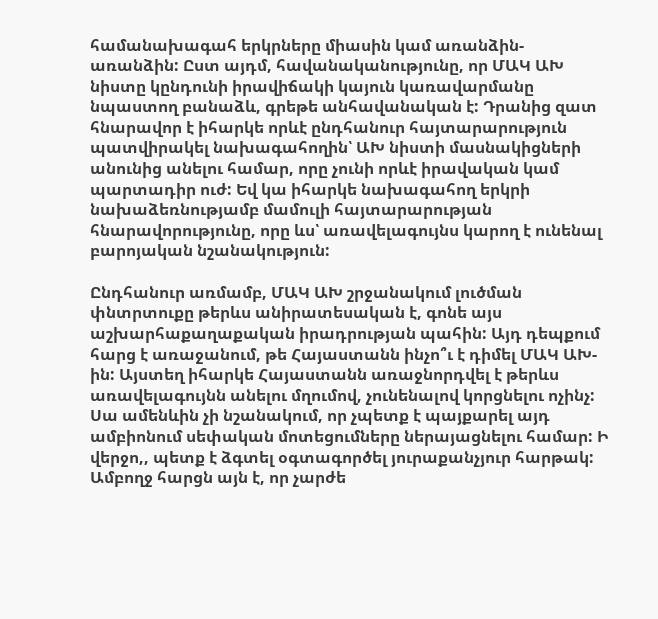համանախագահ երկրները միասին կամ առանձին-առանձին: Ըստ այդմ, հավանականությունը, որ ՄԱԿ ԱԽ նիստը կընդունի իրավիճակի կայուն կառավարմանը նպաստող բանաձև, գրեթե անհավանական է: Դրանից զատ հնարավոր է իհարկե որևէ ընդհանուր հայտարարություն պատվիրակել նախագահողին՝ ԱԽ նիստի մասնակիցների անունից անելու համար, որը չունի որևէ իրավական կամ պարտադիր ուժ: Եվ կա իհարկե նախագահող երկրի նախաձեռնությամբ մամուլի հայտարարության հնարավորությունը, որը ևս՝ առավելագույնս կարող է ունենալ բարոյական նշանակություն:

Ընդհանուր առմամբ, ՄԱԿ ԱԽ շրջանակում լուծման փնտրտուքը թերևս անիրատեսական է, գոնե այս աշխարհաքաղաքական իրադրության պահին: Այդ դեպքում հարց է առաջանում, թե Հայաստանն ինչո՞ւ է դիմել ՄԱԿ ԱԽ-ին: Այստեղ իհարկե Հայաստանն առաջնորդվել է թերևս առավելագույնն անելու մղումով, չունենալով կորցնելու ոչինչ: Սա ամենևին չի նշանակում, որ չպետք է պայքարել այդ ամբիոնում սեփական մոտեցումները ներայացնելու համար: Ի վերջո,, պետք է ձգտել օգտագործել յուրաքանչյուր հարթակ: Ամբողջ հարցն այն է, որ չարժե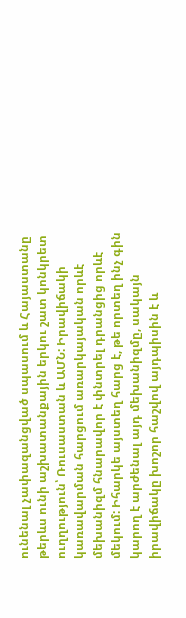ունենալ չափազանցված սպասում և Հայաստանը թերևս ունի աշխատանքային երկու շատ կոնկրետ ուղղություն՝ Ռուսաստան և ԱՄՆ: Իրավիճակի կառավարման հարցում առարկայական որևէ մեխանիզմ հնարավոր է փնտրել դրանցից որևէ մեկում: Իհարկե այստեղ հարց է, թե որտեղ ինչ գին կարող է արժենալ այդ մեխանիզմը, սակայն իրավիճակը խոշոր հաշվով այդպիսին է և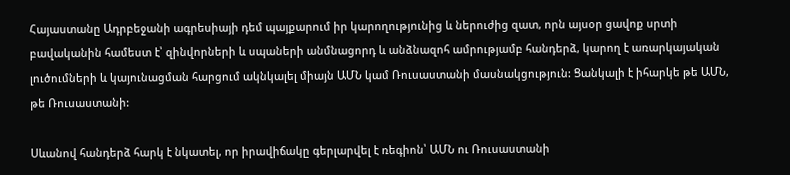Հայաստանը Ադրբեջանի ագրեսիայի դեմ պայքարում իր կարողությունից և ներուժից զատ, որն այսօր ցավոք սրտի բավականին համեստ է՝ զինվորների և սպաների անմնացորդ և անձնազոհ ամրությամբ հանդերձ, կարող է առարկայական լուծումների և կայունացման հարցում ակնկալել միայն ԱՄՆ կամ Ռուսաստանի մասնակցություն: Ցանկալի է իհարկե թե ԱՄՆ, թե Ռուսաստանի:

Սևանով հանդերձ հարկ է նկատել, որ իրավիճակը գերլարվել է ռեգիոն՝ ԱՄՆ ու Ռուսաստանի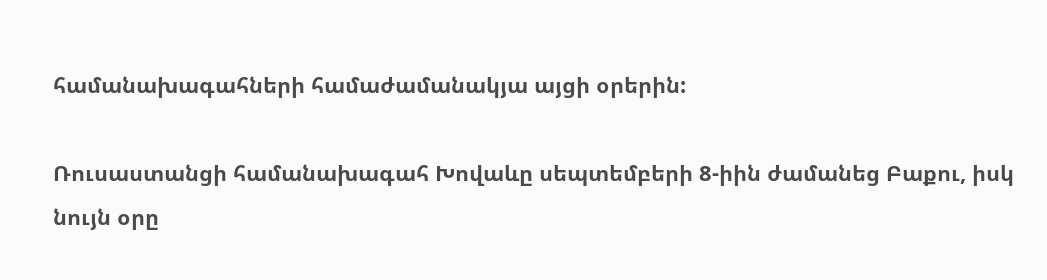համանախագահների համաժամանակյա այցի օրերին:

Ռուսաստանցի համանախագահ Խովաևը սեպտեմբերի 8-իին ժամանեց Բաքու, իսկ նույն օրը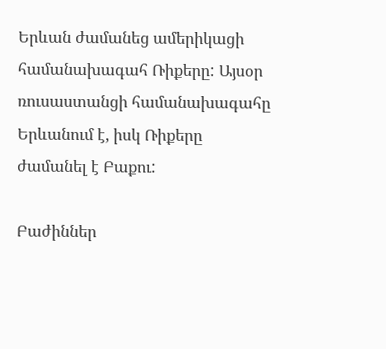Երևան ժամանեց ամերիկացի համանախագահ Ռիքերը: Այսօր ռուսաստանցի համանախագահը Երևանում է, իսկ Ռիքերը ժամանել է Բաքու:

Բաժիններ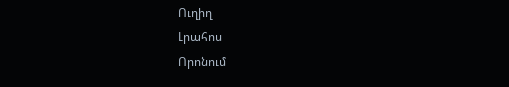Ուղիղ
Լրահոս
Որոնում